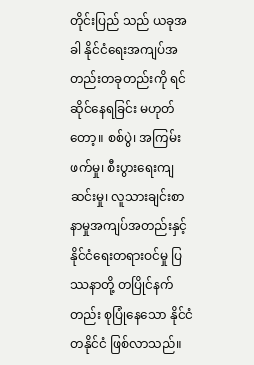တိုင်းပြည် သည် ယခုအခါ နိုင်ငံရေးအကျပ်အတည်းတခုတည်းကို ရင်ဆိုင်နေရခြင်း မဟုတ်တော့။ စစ်ပွဲ၊ အကြမ်းဖက်မှု၊ စီးပွားရေးကျဆင်းမှု၊ လူသားချင်းစာနာမှုအကျပ်အတည်းနှင့် နိုင်ငံရေးတရားဝင်မှု ပြဿနာတို့ တပြိုင်နက်တည်း စုပြုံနေသော နိုင်ငံတနိုင်ငံ ဖြစ်လာသည်။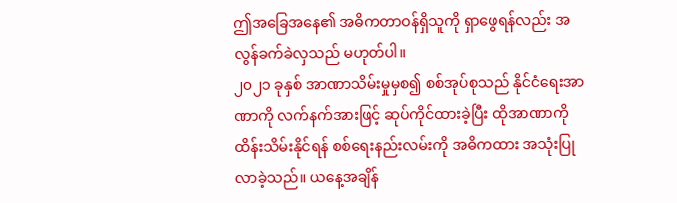ဤအခြေအနေ၏ အဓိကတာဝန်ရှိသူကို ရှာဖွေရန်လည်း အလွန်ခက်ခဲလှသည် မဟုတ်ပါ။
၂၀၂၁ ခုနှစ် အာဏာသိမ်းမှုမှစ၍ စစ်အုပ်စုသည် နိုင်ငံရေးအာဏာကို လက်နက်အားဖြင့် ဆုပ်ကိုင်ထားခဲ့ပြီး ထိုအာဏာကို ထိန်းသိမ်းနိုင်ရန် စစ်ရေးနည်းလမ်းကို အဓိကထား အသုံးပြုလာခဲ့သည်။ ယနေ့အချိန်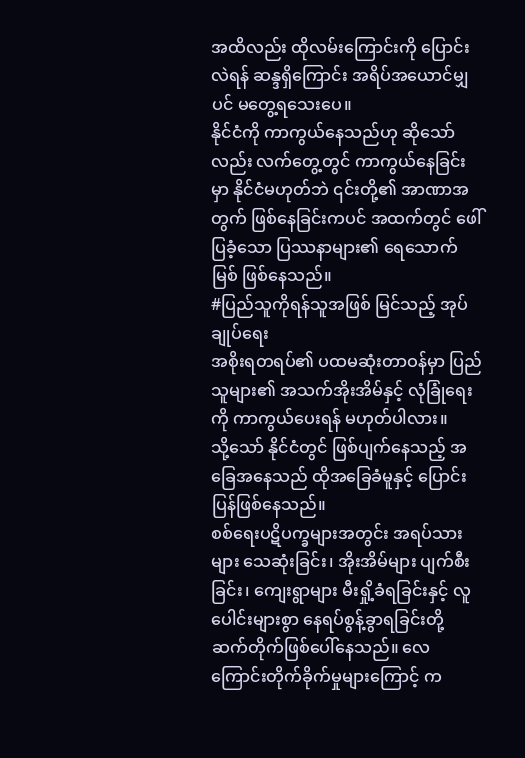အထိလည်း ထိုလမ်းကြောင်းကို ပြောင်းလဲရန် ဆန္ဒရှိကြောင်း အရိပ်အယောင်မျှပင် မတွေ့ရသေးပေ။
နိုင်ငံကို ကာကွယ်နေသည်ဟု ဆိုသော်လည်း လက်တွေ့တွင် ကာကွယ်နေခြင်းမှာ နိုင်ငံမဟုတ်ဘဲ ၎င်းတို့၏ အာဏာအတွက် ဖြစ်နေခြင်းကပင် အထက်တွင် ဖေါ်ပြခံ့သော ပြဿနာများ၏ ရေသောက်မြစ် ဖြစ်နေသည်။
#ပြည်သူကိုရန်သူအဖြစ် မြင်သည့် အုပ်ချုပ်ရေး
အစိုးရတရပ်၏ ပထမဆုံးတာဝန်မှာ ပြည်သူများ၏ အသက်အိုးအိမ်နှင့် လုံခြုံရေးကို ကာကွယ်ပေးရန် မဟုတ်ပါလား။
သို့သော် နိုင်ငံတွင် ဖြစ်ပျက်နေသည့် အခြေအနေသည် ထိုအခြေခံမူနှင့် ပြောင်းပြန်ဖြစ်နေသည်။
စစ်ရေးပဋိပက္ခများအတွင်း အရပ်သားများ သေဆုံးခြင်း၊ အိုးအိမ်များ ပျက်စီးခြင်း၊ ကျေးရွာများ မီးရှို့ခံရခြင်းနှင့် လူပေါင်းများစွာ နေရပ်စွန့်ခွာရခြင်းတို့ ဆက်တိုက်ဖြစ်ပေါ်နေသည်။ လေကြောင်းတိုက်ခိုက်မှုများကြောင့် က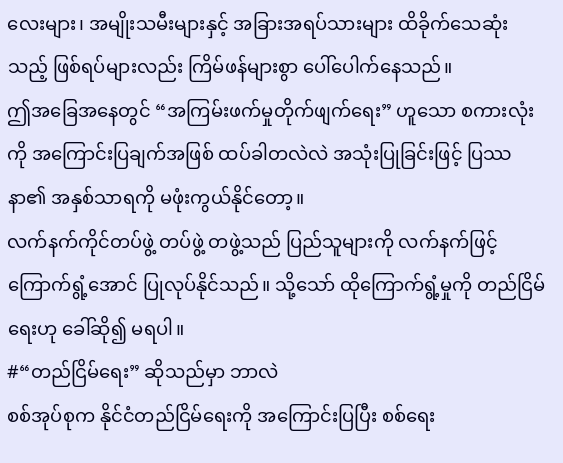လေးများ၊ အမျိုးသမီးများနှင့် အခြားအရပ်သားများ ထိခိုက်သေဆုံးသည့် ဖြစ်ရပ်များလည်း ကြိမ်ဖန်များစွာ ပေါ်ပေါက်နေသည်။
ဤအခြေအနေတွင် “အကြမ်းဖက်မှုတိုက်ဖျက်ရေး” ဟူသော စကားလုံးကို အကြောင်းပြချက်အဖြစ် ထပ်ခါတလဲလဲ အသုံးပြုခြင်းဖြင့် ပြဿနာ၏ အနှစ်သာရကို မဖုံးကွယ်နိုင်တော့။
လက်နက်ကိုင်တပ်ဖွဲ့ တပ်ဖွဲ့ တဖွဲ့သည် ပြည်သူများကို လက်နက်ဖြင့် ကြောက်ရွံ့အောင် ပြုလုပ်နိုင်သည်။ သို့သော် ထိုကြောက်ရွံ့မှုကို တည်ငြိမ်ရေးဟု ခေါ်ဆို၍ မရပါ။
#“တည်ငြိမ်ရေး” ဆိုသည်မှာ ဘာလဲ
စစ်အုပ်စုက နိုင်ငံတည်ငြိမ်ရေးကို အကြောင်းပြပြီး စစ်ရေး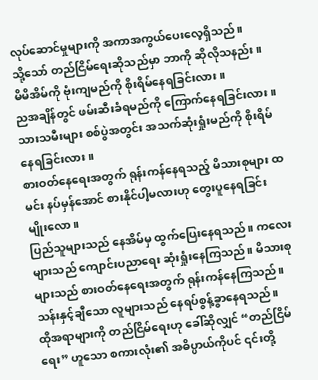လုပ်ဆောင်မှုများကို အကာအကွယ်ပေးလေ့ရှိသည်။
သို့သော် တည်ငြိမ်ရေးဆိုသည်မှာ ဘာကို ဆိုလိုသနည်း။
မိမိအိမ်ကို ဗုံးကျမည်ကို စိုးရိမ်နေရခြင်းလား။
ညအချိန်တွင် ဖမ်းဆီးခံရမည်ကို ကြောက်နေရခြင်းလား။
သားသမီးများ စစ်ပွဲအတွင်း အသက်ဆုံးရှုံးမည်ကို စိုးရိမ်နေရခြင်းလား။
စားဝတ်နေရေးအတွက် ရုန်းကန်နေရသည့် မိသားစုများ ထမင်း နပ်မှန်အောင် စားနိုင်ပါ့မလားဟု တွေးပူနေရခြင်း မျိုးလော။
ပြည်သူများသည် နေအိမ်မှ ထွက်ပြေးနေရသည်။ ကလေးများသည် ကျောင်းပညာရေး ဆုံးရှုံးနေကြသည်။ မိသားစုများသည် စားဝတ်နေရေးအတွက် ရုန်းကန်နေကြသည်။ သန်းနှင့်ချီသော လူများသည် နေရပ်စွန့်ခွာနေရသည်။
ထိုအရာများကို တည်ငြိမ်ရေးဟု ခေါ်ဆိုလျှင် “တည်ငြိမ်ရေး” ဟူသော စကားလုံး၏ အဓိပ္ပာယ်ကိုပင် ၎င်းတို့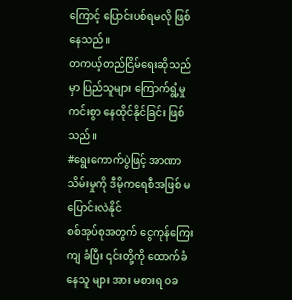ကြောင့် ပြောင်းပစ်ရမလို ဖြစ်နေသည်။
တကယ့်တည်ငြိမ်ရေးဆိုသည်မှာ ပြည်သူများ ကြောက်ရွံ့မှုကင်းစွာ နေထိုင်နိုင်ခြင်း ဖြစ်သည်။
#ရွေးကောက်ပွဲဖြင့် အာဏာသိမ်းမှုကို ဒီမိုကရေစီအဖြစ် မပြောင်းလဲနိုင်
စစ်အုပ်စုအတွက် ငွေကုန်ကြေးကျ ခံပြီး ၎င်းတို့ကို ထောက်ခံ နေသူ များ အား မစားရ ဝခ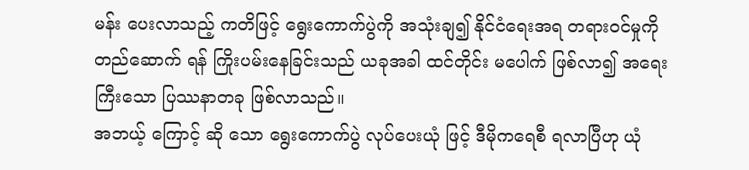မန်း ပေးလာသည့် ကတိဖြင့် ရွေးကောက်ပွဲကို အသုံးချ၍ နိုင်ငံရေးအရ တရားဝင်မှုကို တည်ဆောက် ရန် ကြိုးပမ်းနေခြင်းသည် ယခုအခါ ထင်တိုင်း မပေါက် ဖြစ်လာ၍ အရေးကြီးသော ပြဿနာတခု ဖြစ်လာသည်။
အဘယ့် ကြောင့် ဆို သော ရွေးကောက်ပွဲ လုပ်ပေးယုံ ဖြင့် ဒီမိုကရေစီ ရလာပြီဟု ယုံ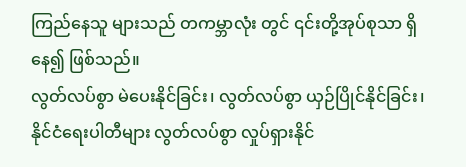ကြည်နေသူ များသည် တကမ္ဘာလုံး တွင် ၎င်းတို့အုပ်စုသာ ရှိနေ၍ ဖြစ်သည်။
လွတ်လပ်စွာ မဲပေးနိုင်ခြင်း၊ လွတ်လပ်စွာ ယှဉ်ပြိုင်နိုင်ခြင်း၊ နိုင်ငံရေးပါတီများ လွတ်လပ်စွာ လှုပ်ရှားနိုင်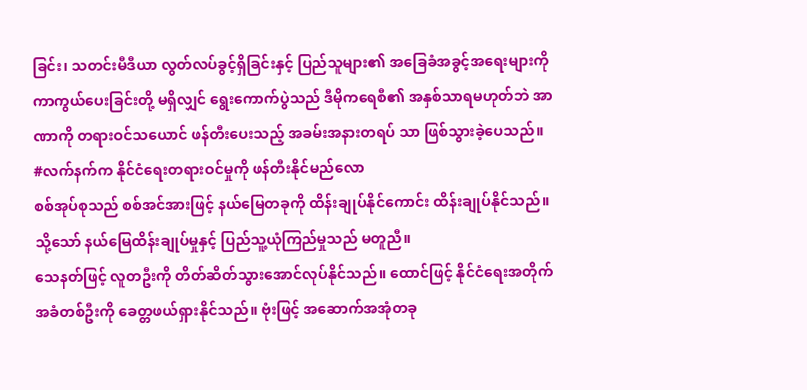ခြင်း၊ သတင်းမီဒီယာ လွတ်လပ်ခွင့်ရှိခြင်းနှင့် ပြည်သူများ၏ အခြေခံအခွင့်အရေးများကို ကာကွယ်ပေးခြင်းတို့ မရှိလျှင် ရွေးကောက်ပွဲသည် ဒီမိုကရေစီ၏ အနှစ်သာရမဟုတ်ဘဲ အာဏာကို တရားဝင်သယောင် ဖန်တီးပေးသည့် အခမ်းအနားတရပ် သာ ဖြစ်သွားခဲ့ပေသည်။
#လက်နက်က နိုင်ငံရေးတရားဝင်မှုကို ဖန်တီးနိုင်မည်လော
စစ်အုပ်စုသည် စစ်အင်အားဖြင့် နယ်မြေတခုကို ထိန်းချုပ်နိုင်ကောင်း ထိန်းချုပ်နိုင်သည်။ သို့သော် နယ်မြေထိန်းချုပ်မှုနှင့် ပြည်သူ့ယုံကြည်မှုသည် မတူညီ။
သေနတ်ဖြင့် လူတဦးကို တိတ်ဆိတ်သွားအောင်လုပ်နိုင်သည်။ ထောင်ဖြင့် နိုင်ငံရေးအတိုက်အခံတစ်ဦးကို ခေတ္တဖယ်ရှားနိုင်သည်။ ဗုံးဖြင့် အဆောက်အအုံတခု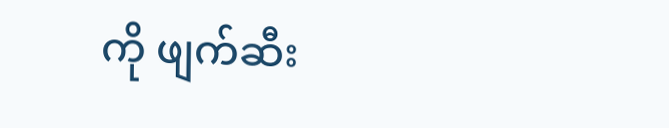ကို ဖျက်ဆီး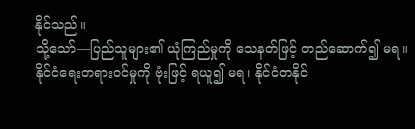နိုင်သည်။
သို့သော်—ပြည်သူများ၏ ယုံကြည်မှုကို သေနတ်ဖြင့် တည်ဆောက်၍ မရ။ နိုင်ငံရေးတရားဝင်မှုကို ဗုံးဖြင့် ရယူ၍ မရ၊ နိုင်ငံတနိုင်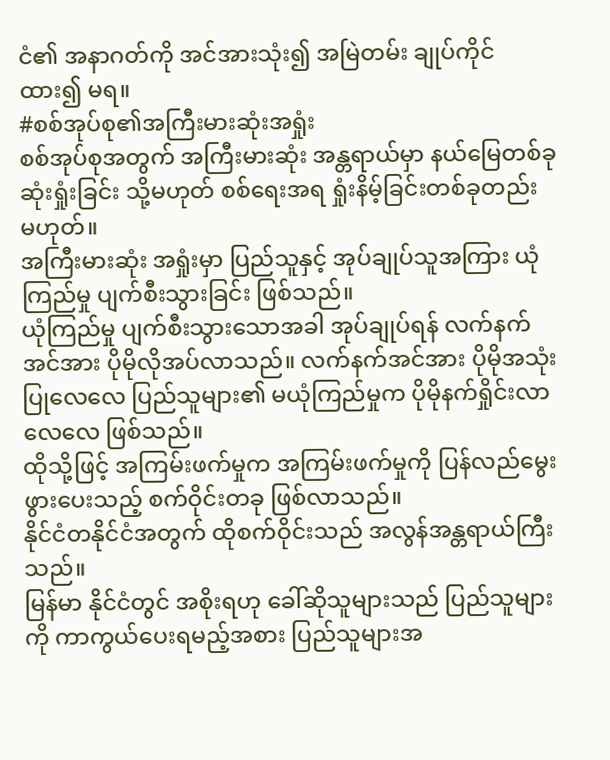ငံ၏ အနာဂတ်ကို အင်အားသုံး၍ အမြဲတမ်း ချုပ်ကိုင်ထား၍ မရ။
#စစ်အုပ်စု၏အကြီးမားဆုံးအရှုံး
စစ်အုပ်စုအတွက် အကြီးမားဆုံး အန္တရာယ်မှာ နယ်မြေတစ်ခု ဆုံးရှုံးခြင်း သို့မဟုတ် စစ်ရေးအရ ရှုံးနိမ့်ခြင်းတစ်ခုတည်း မဟုတ်။
အကြီးမားဆုံး အရှုံးမှာ ပြည်သူနှင့် အုပ်ချုပ်သူအကြား ယုံကြည်မှု ပျက်စီးသွားခြင်း ဖြစ်သည်။
ယုံကြည်မှု ပျက်စီးသွားသောအခါ အုပ်ချုပ်ရန် လက်နက်အင်အား ပိုမိုလိုအပ်လာသည်။ လက်နက်အင်အား ပိုမိုအသုံးပြုလေလေ ပြည်သူများ၏ မယုံကြည်မှုက ပိုမိုနက်ရှိုင်းလာလေလေ ဖြစ်သည်။
ထိုသို့ဖြင့် အကြမ်းဖက်မှုက အကြမ်းဖက်မှုကို ပြန်လည်မွေးဖွားပေးသည့် စက်ဝိုင်းတခု ဖြစ်လာသည်။
နိုင်ငံတနိုင်ငံအတွက် ထိုစက်ဝိုင်းသည် အလွန်အန္တရာယ်ကြီးသည်။
မြန်မာ နိုင်ငံတွင် အစိုးရဟု ခေါ်ဆိုသူများသည် ပြည်သူများကို ကာကွယ်ပေးရမည့်အစား ပြည်သူများအ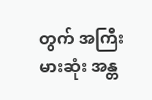တွက် အကြီးမားဆုံး အန္တ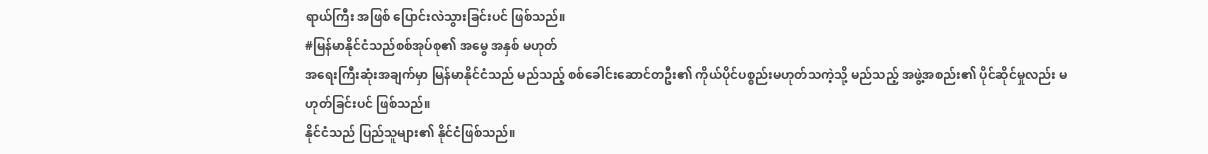ရာယ်ကြီး အဖြစ် ပြောင်းလဲသွားခြင်းပင် ဖြစ်သည်။
#မြန်မာနိုင်ငံသည်စစ်အုပ်စု၏ အမွေ အနှစ် မဟုတ်
အရေးကြီးဆုံးအချက်မှာ မြန်မာနိုင်ငံသည် မည်သည့် စစ်ခေါင်းဆောင်တဦး၏ ကိုယ်ပိုင်ပစ္စည်းမဟုတ်သကဲ့သို့ မည်သည့် အဖွဲ့အစည်း၏ ပိုင်ဆိုင်မှုလည်း မဟုတ်ခြင်းပင် ဖြစ်သည်။
နိုင်ငံသည် ပြည်သူများ၏ နိုင်ငံဖြစ်သည်။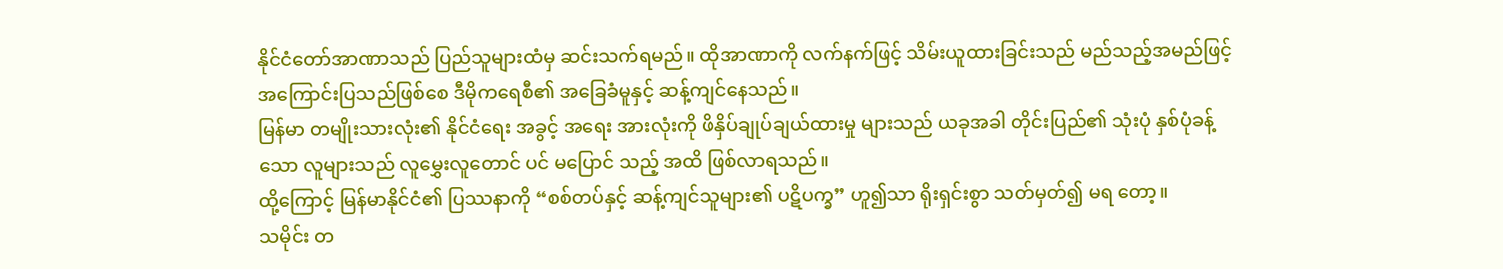နိုင်ငံတော်အာဏာသည် ပြည်သူများထံမှ ဆင်းသက်ရမည်။ ထိုအာဏာကို လက်နက်ဖြင့် သိမ်းယူထားခြင်းသည် မည်သည့်အမည်ဖြင့် အကြောင်းပြသည်ဖြစ်စေ ဒီမိုကရေစီ၏ အခြေခံမူနှင့် ဆန့်ကျင်နေသည်။
မြန်မာ တမျိုးသားလုံး၏ နိုင်ငံရေး အခွင့် အရေး အားလုံးကို ဖိနှိပ်ချုပ်ချယ်ထားမှု များသည် ယခုအခါ တိုင်းပြည်၏ သုံးပုံ နှစ်ပုံခန့်သော လူများသည် လူမွှေးလူတောင် ပင် မပြောင် သည့် အထိ ဖြစ်လာရသည်။
ထို့ကြောင့် မြန်မာနိုင်ငံ၏ ပြဿနာကို “စစ်တပ်နှင့် ဆန့်ကျင်သူများ၏ ပဋိပက္ခ” ဟူ၍သာ ရိုးရှင်းစွာ သတ်မှတ်၍ မရ တော့။
သမိုင်း တ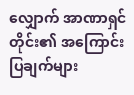လျှောက် အာဏာရှင်တိုင်း၏ အကြောင်းပြချက်များ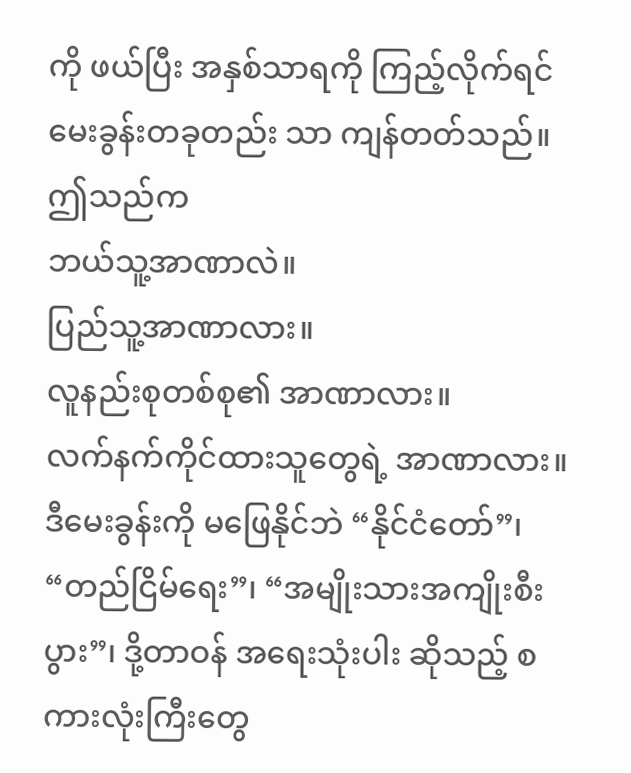ကို ဖယ်ပြီး အနှစ်သာရကို ကြည့်လိုက်ရင် မေးခွန်းတခုတည်း သာ ကျန်တတ်သည်။ ဤသည်က
ဘယ်သူ့အာဏာလဲ။
ပြည်သူ့အာဏာလား။
လူနည်းစုတစ်စု၏ အာဏာလား။
လက်နက်ကိုင်ထားသူတွေရဲ့ အာဏာလား။
ဒီမေးခွန်းကို မဖြေနိုင်ဘဲ “နိုင်ငံတော်”၊ “တည်ငြိမ်ရေး”၊ “အမျိုးသားအကျိုးစီးပွား”၊ ဒို့တာဝန် အရေးသုံးပါး ဆိုသည့် စကားလုံးကြီးတွေ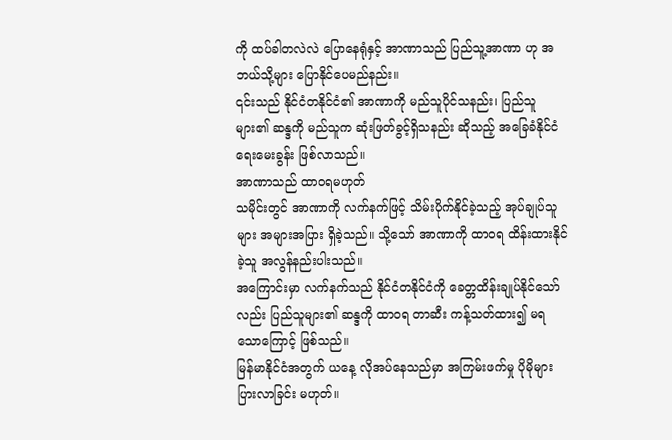ကို ထပ်ခါတလဲလဲ ပြောနေရုံနှင့် အာဏာသည် ပြည်သူ့အာဏာ ဟု အဘယ်သို့များ ပြောနိုင်ပေမည်နည်း။
၎င်းသည် နိုင်ငံတနိုင်ငံ၏ အာဏာကို မည်သူပိုင်သနည်း၊ ပြည်သူများ၏ ဆန္ဒကို မည်သူက ဆုံးဖြတ်ခွင့်ရှိသနည်း ဆိုသည့် အခြေခံနိုင်ငံရေးမေးခွန်း ဖြစ်လာသည်။
အာဏာသည် ထာဝရမဟုတ်
သမိုင်းတွင် အာဏာကို လက်နက်ဖြင့် သိမ်းပိုက်နိုင်ခဲ့သည့် အုပ်ချုပ်သူများ အများအပြား ရှိခဲ့သည်။ သို့သော် အာဏာကို ထာဝရ ထိန်းထားနိုင်ခဲ့သူ အလွန်နည်းပါးသည်။
အကြောင်းမှာ လက်နက်သည် နိုင်ငံတနိုင်ငံကို ခေတ္တထိန်းချုပ်နိုင်သော်လည်း ပြည်သူများ၏ ဆန္ဒကို ထာဝရ တာဆီး ကန့်သတ်ထား၍ မရသောကြောင့် ဖြစ်သည်။
မြန်မာနိုင်ငံအတွက် ယနေ့ လိုအပ်နေသည်မှာ အကြမ်းဖက်မှု ပိုမိုများပြားလာခြင်း မဟုတ်။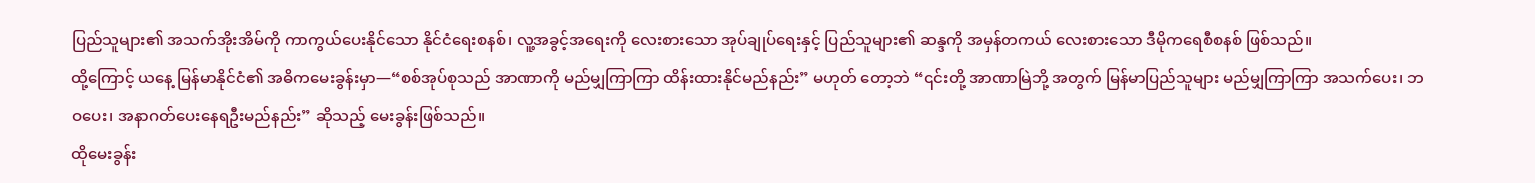ပြည်သူများ၏ အသက်အိုးအိမ်ကို ကာကွယ်ပေးနိုင်သော နိုင်ငံရေးစနစ်၊ လူ့အခွင့်အရေးကို လေးစားသော အုပ်ချုပ်ရေးနှင့် ပြည်သူများ၏ ဆန္ဒကို အမှန်တကယ် လေးစားသော ဒီမိုကရေစီစနစ် ဖြစ်သည်။
ထို့ကြောင့် ယနေ့ မြန်မာနိုင်ငံ၏ အဓိကမေးခွန်းမှာ—“စစ်အုပ်စုသည် အာဏာကို မည်မျှကြာကြာ ထိန်းထားနိုင်မည်နည်း” မဟုတ် တော့ဘဲ “၎င်းတို့ အာဏာမြဲဘို့ အတွက် မြန်မာပြည်သူများ မည်မျှကြာကြာ အသက်ပေး၊ ဘဝပေး၊ အနာဂတ်ပေးနေရဦးမည်နည်း” ဆိုသည့် မေးခွန်းဖြစ်သည်။
ထိုမေးခွန်း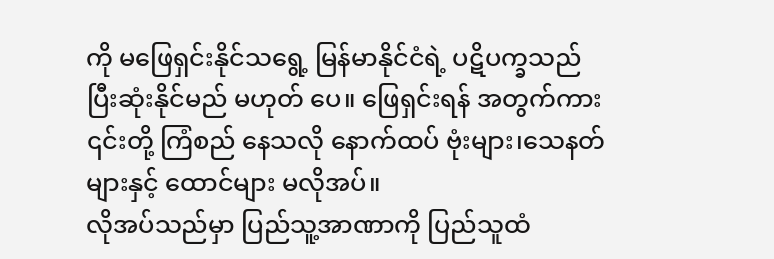ကို မဖြေရှင်းနိုင်သရွေ့ မြန်မာနိုင်ငံရဲ့ ပဋိပက္ခသည် ပြီးဆုံးနိုင်မည် မဟုတ် ပေ။ ဖြေရှင်းရန် အတွက်ကား ၎င်းတို့ ကြံစည် နေသလို နောက်ထပ် ဗုံးများ၊သေနတ်များနှင့် ထောင်များ မလိုအပ်။
လိုအပ်သည်မှာ ပြည်သူ့အာဏာကို ပြည်သူထံ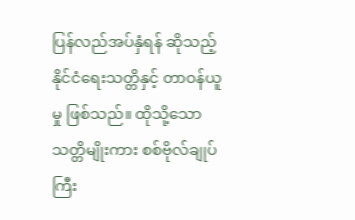ပြန်လည်အပ်နှံရန် ဆိုသည့် နိုင်ငံရေးသတ္တိနှင့် တာဝန်ယူမှု ဖြစ်သည်။ ထိုသို့သော သတ္တိမျိုးကား စစ်ဗိုလ်ချုပ်ကြီး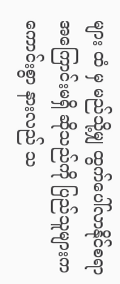များ ထံ မှ မည်သို့မျှ ထွက်ပေါ်လာနိုင်စရာ အကြောင်းမရှိ ဆိုသည်ကို ပြည်သူများက ကောင်းစွာ နားလည် သ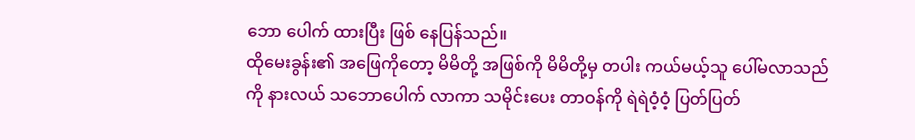ဘော ပေါက် ထားပြီး ဖြစ် နေပြန်သည်။
ထိုမေးခွန်း၏ အဖြေကိုတော့ မိမိတို့ အဖြစ်ကို မိမိတို့မှ တပါး ကယ်မယ့်သူ ပေါ်မလာသည်ကို နားလယ် သဘောပေါက် လာကာ သမိုင်းပေး တာဝန်ကို ရဲရဲဝံ့ဝံ့ ပြတ်ပြတ်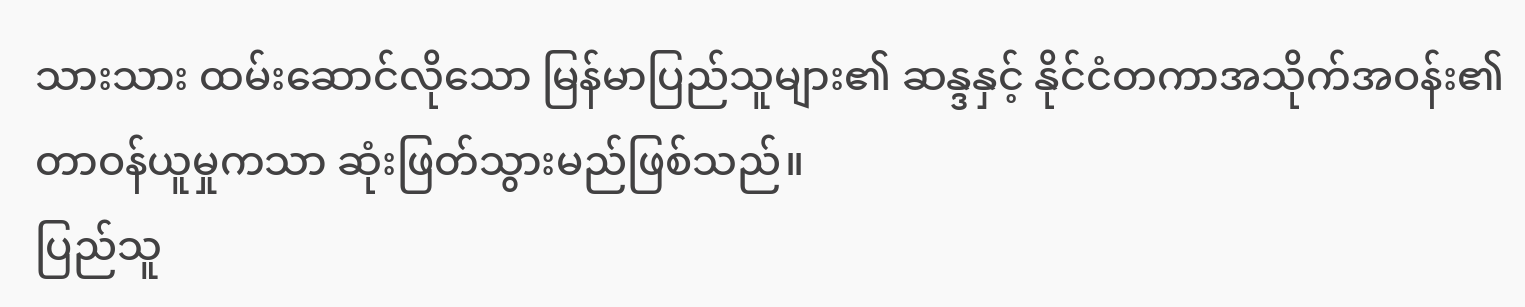သားသား ထမ်းဆောင်လိုသော မြန်မာပြည်သူများ၏ ဆန္ဒနှင့် နိုင်ငံတကာအသိုက်အဝန်း၏ တာဝန်ယူမှုကသာ ဆုံးဖြတ်သွားမည်ဖြစ်သည်။
ပြည်သူ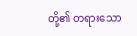တို့၏ တရားသော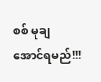စစ် မုချ အောင်ရမည်!!!